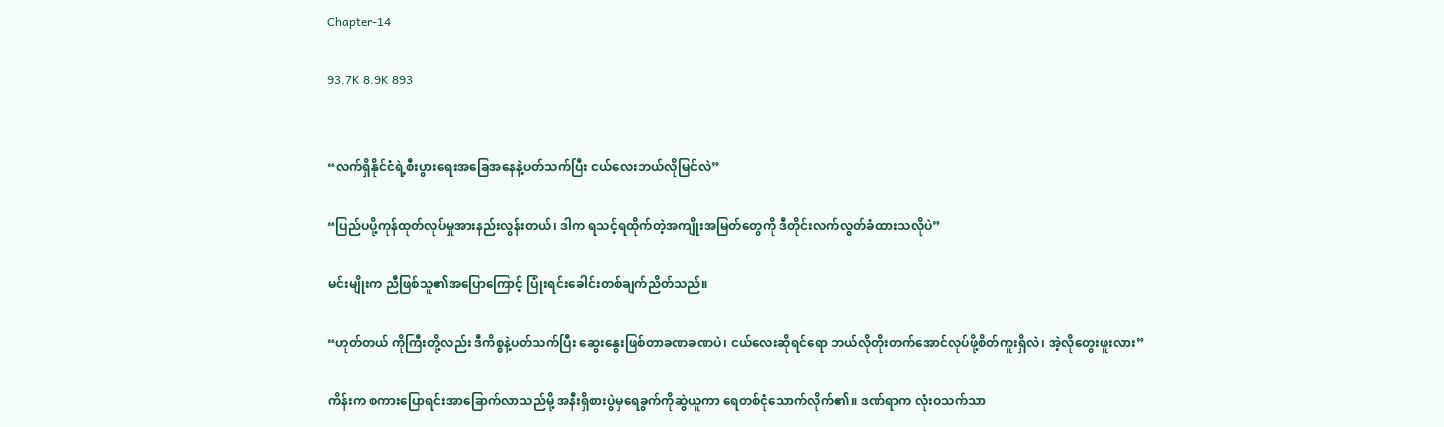Chapter-14

93.7K 8.9K 893


“လက်ရှိနိုင်ငံရဲ့စီးပွားရေးအခြေအနေနဲ့ပတ်သက်ပြီး ငယ်လေးဘယ်လိုမြင်လဲ”

“ပြည်ပပို့ကုန်ထုတ်လုပ်မှုအားနည်းလွန်းတယ်၊ ဒါက ရသင့်ရထိုက်တဲ့အကျိုးအမြတ်တွေကို ဒီတိုင်းလက်လွတ်ခံထားသလိုပဲ”

မင်းမျိုးက ညီဖြစ်သူ၏အပြောကြောင့် ပြုံးရင်းခေါင်းတစ်ချက်ညိတ်သည်။

“ဟုတ်တယ် ကိုကြီးတို့လည်း ဒီကိစ္စနဲ့ပတ်သက်ပြီး ဆွေးနွေးဖြစ်တာခဏခဏပဲ၊ ငယ်လေးဆိုရင်ရော ဘယ်လိုတိုးတက်အောင်လုပ်ဖို့စိတ်ကူးရှိလဲ၊ အဲ့လိုတွေးဖူးလား”

ကိန်းက စကားပြောရင်းအာခြောက်လာသည်မို့ အနီးရှိစားပွဲမှရေခွက်ကိုဆွဲယူကာ ရေတစ်ငုံသောက်လိုက်၏။ ဒဏ်ရာက လုံးဝသက်သာ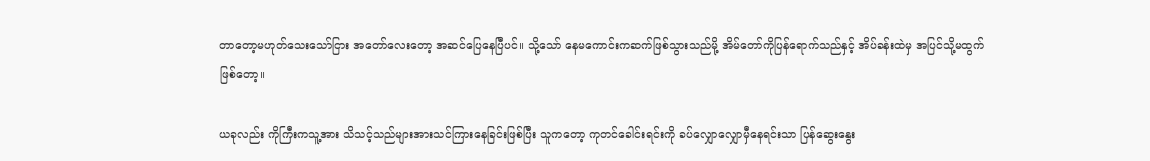တာတော့မဟုတ်သေးသော်ငြား အတော်လေးတော့ အဆင်ပြေနေပြီပင်။ သို့သော် နေမကောင်းကဆက်ဖြစ်သွားသည်မို့ အိမ်တော်ကိုပြန်ရောက်သည်နှင့် အိပ်ခန်းထဲမှ အပြင်သို့မထွက်ဖြစ်တော့။

ယခုလည်း ကိုကြီးကသူ့အား သိသင့်သည်များအားသင်ကြားနေခြင်းဖြစ်ပြီး သူကတော့ ကုတင်ခေါင်းရင်းကို ခပ်လျှောလျှောမှီနေရင်းသာ ပြန်ဆွေးနွေး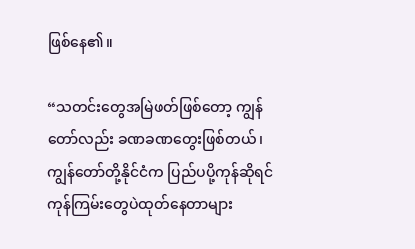ဖြစ်နေ၏။

“သတင်းတွေအမြဲဖတ်ဖြစ်တော့ ကျွန်တော်လည်း ခဏခဏတွေးဖြစ်တယ်၊ ကျွန်တော်တို့နိုင်ငံက ပြည်ပပို့ကုန်ဆိုရင် ကုန်ကြမ်းတွေပဲထုတ်နေတာများ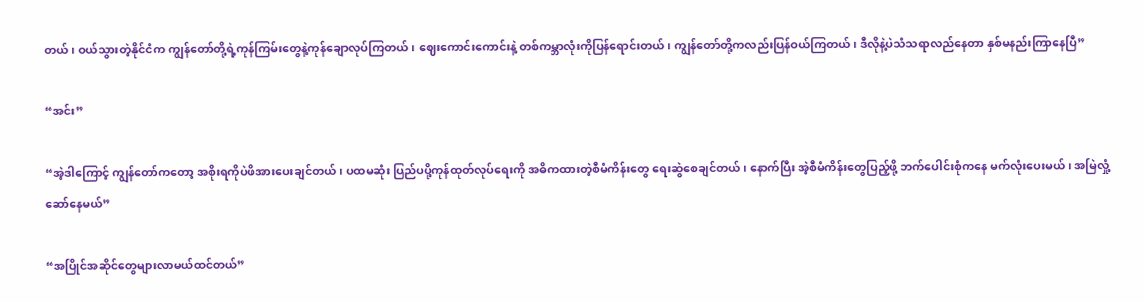တယ်၊ ဝယ်သွားတဲ့နိုင်ငံက ကျွန်တော်တို့ရဲ့ကုန်ကြမ်းတွေနဲ့ကုန်ချောလုပ်ကြတယ်၊ ဈေးကောင်းကောင်းနဲ့ တစ်ကမ္ဘာလုံးကိုပြန်ရောင်းတယ်၊ ကျွန်တော်တို့ကလည်းပြန်ဝယ်ကြတယ်၊ ဒီလိုနဲ့ပဲသံသရာလည်နေတာ နှစ်မနည်းကြာနေပြီ”

“အင်း”

“အဲ့ဒါကြောင့် ကျွန်တော်ကတော့ အစိုးရကိုပဲဖိအားပေးချင်တယ်၊ ပထမဆုံး ပြည်ပပို့ကုန်ထုတ်လုပ်ရေးကို အဓိကထားတဲ့စီမံကိန်းတွေ ရေးဆွဲစေချင်တယ်၊ နောက်ပြီး အဲ့စီမံကိန်းတွေပြည့်ဖို့ ဘက်ပေါင်းစုံကနေ မက်လုံးပေးမယ်၊ အမြဲလှုံ့ဆော်နေမယ်”

“အပြိုင်အဆိုင်တွေများလာမယ်ထင်တယ်”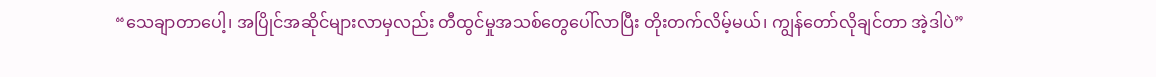“သေချာတာပေါ့၊ အပြိုင်အဆိုင်များလာမှလည်း တီထွင်မှုအသစ်တွေပေါ်လာပြီး တိုးတက်လိမ့်မယ်၊ ကျွန်တော်လိုချင်တာ အဲ့ဒါပဲ”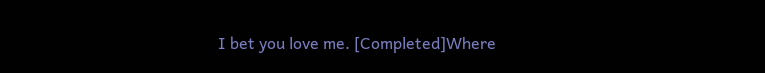I bet you love me. [Completed]Where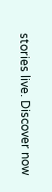stories live. Discover now